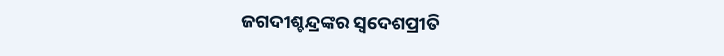ଜଗଦୀଶ୍ଚନ୍ଦ୍ରଙ୍କର ସ୍ୱଦେଶପ୍ରୀତି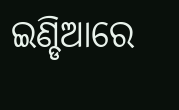ଇଣ୍ଡିଆରେ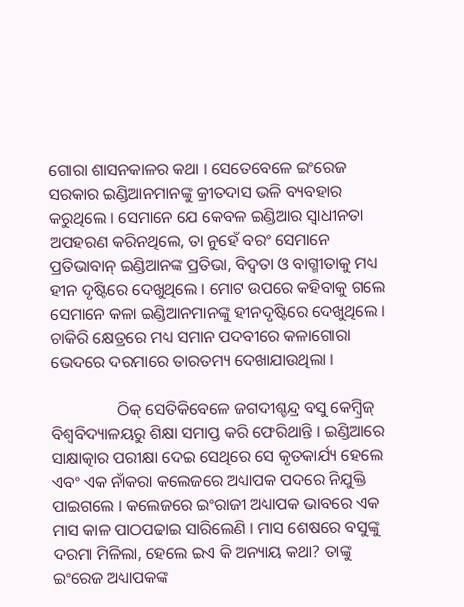ଗୋରା ଶାସନକାଳର କଥା । ସେତେବେଳେ ଇଂରେଜ ସରକାର ଇଣ୍ଡିଆନମାନଙ୍କୁ କ୍ରୀତଦାସ ଭଳି ବ୍ୟବହାର କରୁଥିଲେ । ସେମାନେ ଯେ କେବଳ ଇଣ୍ଡିଆର ସ୍ୱାଧୀନତା ଅପହରଣ କରିନଥିଲେ, ତା ନୁହେଁ ବରଂ ସେମାନେ ପ୍ରତିଭାବାନ୍ ଇଣ୍ଡିଆନଙ୍କ ପ୍ରତିଭା, ବିଦ୍ବତା ଓ ବାଗ୍ମୀତାକୁ ମଧ୍ୟ ହୀନ ଦୃଷ୍ଟିରେ ଦେଖୁଥିଲେ । ମୋଟ ଉପରେ କହିବାକୁ ଗଲେ ସେମାନେ କଳା ଇଣ୍ଡିଆନମାନଙ୍କୁ ହୀନଦୃଷ୍ଟିରେ ଦେଖୁଥିଲେ । ଚାକିରି କ୍ଷେତ୍ରରେ ମଧ୍ୟ ସମାନ ପଦବୀରେ କଳାଗୋରା ଭେଦରେ ଦରମାରେ ତାରତମ୍ୟ ଦେଖାଯାଉଥିଲା ।

                ଠିକ୍ ସେତିକିବେଳେ ଜଗଦୀଶ୍ଚନ୍ଦ୍ର ବସୁ କେମ୍ବ୍ରିଜ୍ ବିଶ୍ୱବିଦ୍ୟାଳୟରୁ ଶିକ୍ଷା ସମାପ୍ତ କରି ଫେରିଥାନ୍ତି । ଇଣ୍ଡିଆରେ ସାକ୍ଷାତ୍କାର ପରୀକ୍ଷା ଦେଇ ସେଥିରେ ସେ କୃତକାର୍ଯ୍ୟ ହେଲେ ଏବଂ ଏକ ନାଁକରା କଲେଜରେ ଅଧ୍ୟାପକ ପଦରେ ନିଯୁକ୍ତି ପାଇଗଲେ । କଲେଜରେ ଇଂରାଜୀ ଅଧ୍ୟାପକ ଭାବରେ ଏକ ମାସ କାଳ ପାଠପଢାଇ ସାରିଲେଣି । ମାସ ଶେଷରେ ବସୁଙ୍କୁ ଦରମା ମିଳିଲା, ହେଲେ ଇଏ କି ଅନ୍ୟାୟ କଥା? ତାଙ୍କୁ ଇଂରେଜ ଅଧ୍ୟାପକଙ୍କ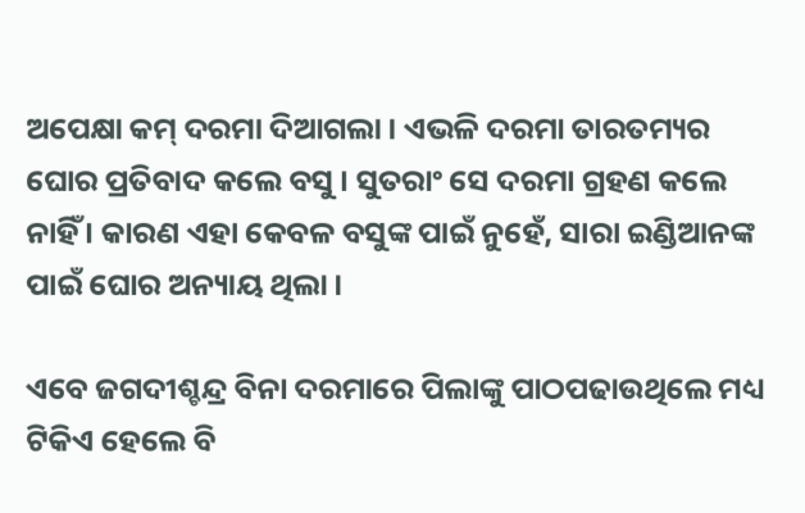ଅପେକ୍ଷା କମ୍ ଦରମା ଦିଆଗଲା । ଏଭଳି ଦରମା ତାରତମ୍ୟର ଘୋର ପ୍ରତିବାଦ କଲେ ବସୁ । ସୁତରାଂ ସେ ଦରମା ଗ୍ରହଣ କଲେ ନାହିଁ । କାରଣ ଏହା କେବଳ ବସୁଙ୍କ ପାଇଁ ନୁହେଁ, ସାରା ଇଣ୍ଡିଆନଙ୍କ ପାଇଁ ଘୋର ଅନ୍ୟାୟ ଥିଲା ।

ଏବେ ଜଗଦୀଶ୍ଚନ୍ଦ୍ର ବିନା ଦରମାରେ ପିଲାଙ୍କୁ ପାଠପଢାଉଥିଲେ ମଧ୍ୟ ଟିକିଏ ହେଲେ ବି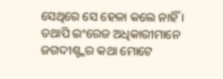ସେଥିରେ ସେ ହେଳା କଲେ ନାହିଁ । ତଥାପି ଇଂରେଜ ଅଧିକାରୀମାନେ ଜଗଦୀଶ୍ଙ୍କର କଥା ମୋଟେ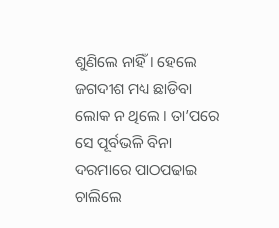ଶୁଣିଲେ ନାହିଁ । ହେଲେ ଜଗଦୀଶ ମଧ୍ୟ ଛାଡିବା ଲୋକ ନ ଥିଲେ । ତା’ପରେ ସେ ପୂର୍ବଭଳି ବିନା ଦରମାରେ ପାଠପଢାଇ ଚାଲିଲେ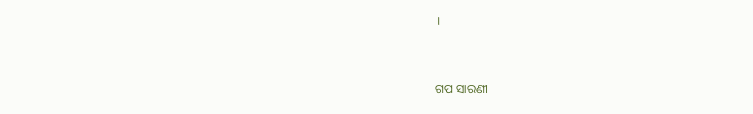।


ଗପ ସାରଣୀ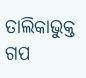ତାଲିକାଭୁକ୍ତ ଗପ